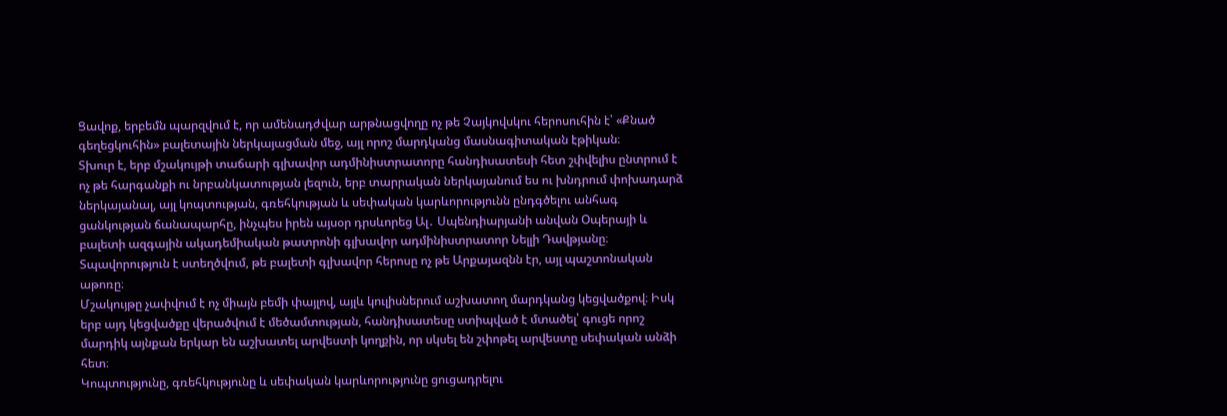Ցավոք, երբեմն պարզվում է, որ ամենադժվար արթնացվողը ոչ թե Չայկովսկու հերոսուհին է՝ «Քնած գեղեցկուհին» բալետային ներկայացման մեջ, այլ որոշ մարդկանց մասնագիտական էթիկան։
Տխուր է, երբ մշակույթի տաճարի գլխավոր ադմինիստրատորը հանդիսատեսի հետ շփվելիս ընտրում է ոչ թե հարգանքի ու նրբանկատության լեզուն, երբ տարրական ներկայանում ես ու խնդրում փոխադարձ ներկայանալ, այլ կոպտության, գռեհկության և սեփական կարևորությունն ընդգծելու անհագ ցանկության ճանապարհը, ինչպես իրեն այսօր դրսևորեց Ալ․ Սպենդիարյանի անվան Օպերայի և բալետի ազգային ակադեմիական թատրոնի գլխավոր ադմինիստրատոր Նելլի Դավթյանը։ Տպավորություն է ստեղծվում, թե բալետի գլխավոր հերոսը ոչ թե Արքայազնն էր, այլ պաշտոնական աթոռը։
Մշակույթը չափվում է ոչ միայն բեմի փայլով, այլև կուլիսներում աշխատող մարդկանց կեցվածքով։ Իսկ երբ այդ կեցվածքը վերածվում է մեծամտության, հանդիսատեսը ստիպված է մտածել՝ գուցե որոշ մարդիկ այնքան երկար են աշխատել արվեստի կողքին, որ սկսել են շփոթել արվեստը սեփական անձի հետ։
Կոպտությունը, գռեհկությունը և սեփական կարևորությունը ցուցադրելու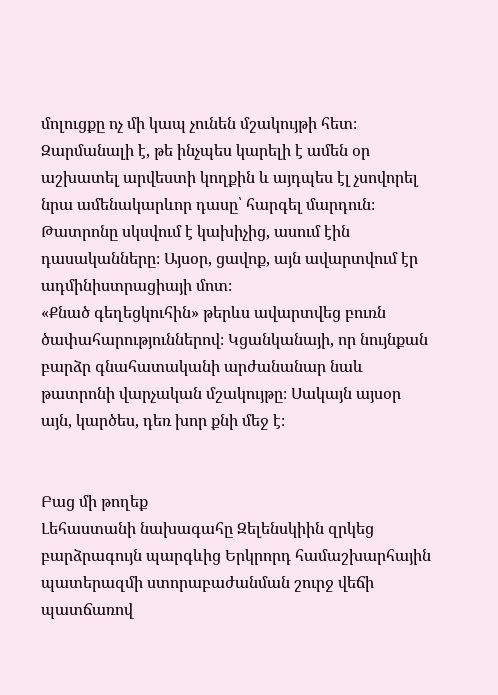մոլուցքը ոչ մի կապ չունեն մշակույթի հետ։ Զարմանալի է, թե ինչպես կարելի է ամեն օր աշխատել արվեստի կողքին և այդպես էլ չսովորել նրա ամենակարևոր դասը՝ հարգել մարդուն։ Թատրոնը սկսվում է կախիչից, ասում էին դասականները։ Այսօր, ցավոք, այն ավարտվում էր ադմինիստրացիայի մոտ։
«Քնած գեղեցկուհին» թերևս ավարտվեց բուռն ծափահարություններով։ Կցանկանայի, որ նույնքան բարձր գնահատականի արժանանար նաև թատրոնի վարչական մշակույթը։ Սակայն այսօր այն, կարծես, դեռ խոր քնի մեջ է։


Բաց մի թողեք
Լեհաստանի նախագահը Զելենսկիին զրկեց բարձրագույն պարգևից Երկրորդ համաշխարհային պատերազմի ստորաբաժանման շուրջ վեճի պատճառով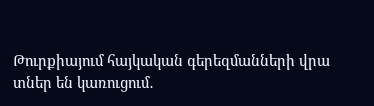Թուրքիայում հայկական գերեզմանների վրա տներ են կառուցում․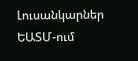Լուսանկարներ
ԵԱՏՄ-ում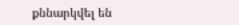քննարկվել են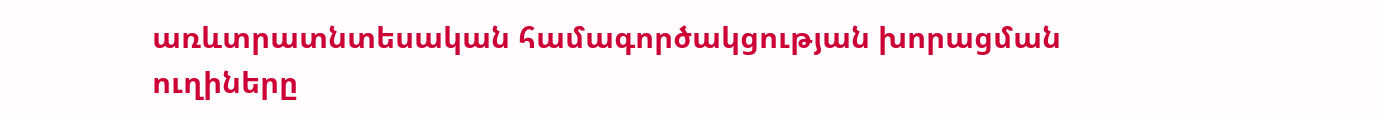առևտրատնտեսական համագործակցության խորացման ուղիները